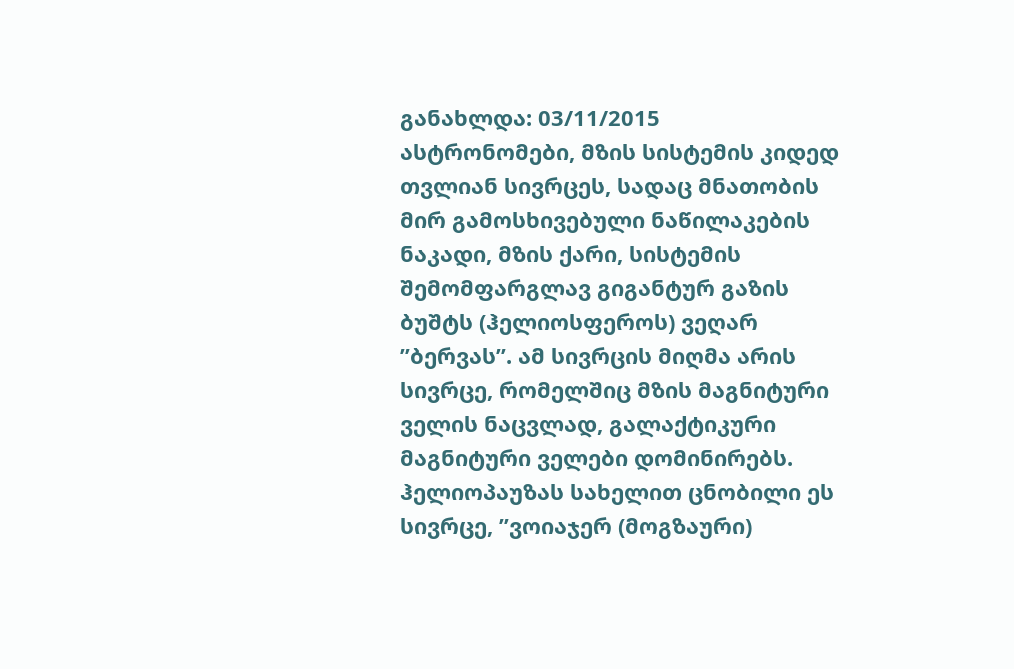განახლდა: 03/11/2015
ასტრონომები, მზის სისტემის კიდედ თვლიან სივრცეს, სადაც მნათობის მირ გამოსხივებული ნაწილაკების ნაკადი, მზის ქარი, სისტემის შემომფარგლავ გიგანტურ გაზის ბუშტს (ჰელიოსფეროს) ვეღარ ”ბერვას”. ამ სივრცის მიღმა არის სივრცე, რომელშიც მზის მაგნიტური ველის ნაცვლად, გალაქტიკური მაგნიტური ველები დომინირებს. ჰელიოპაუზას სახელით ცნობილი ეს სივრცე, ”ვოიაჯერ (მოგზაური)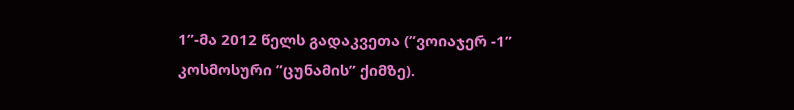1”-მა 2012 წელს გადაკვეთა (”ვოიაჯერ -1” კოსმოსური ”ცუნამის” ქიმზე).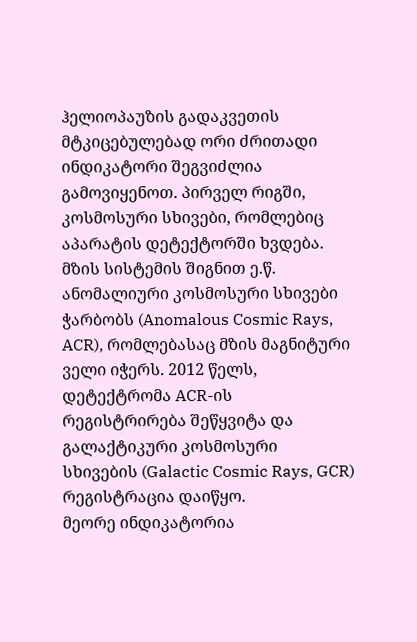ჰელიოპაუზის გადაკვეთის მტკიცებულებად ორი ძრითადი ინდიკატორი შეგვიძლია გამოვიყენოთ. პირველ რიგში, კოსმოსური სხივები, რომლებიც აპარატის დეტექტორში ხვდება. მზის სისტემის შიგნით ე.წ. ანომალიური კოსმოსური სხივები ჭარბობს (Anomalous Cosmic Rays, ACR), რომლებასაც მზის მაგნიტური ველი იჭერს. 2012 წელს, დეტექტრომა ACR-ის რეგისტრირება შეწყვიტა და გალაქტიკური კოსმოსური სხივების (Galactic Cosmic Rays, GCR) რეგისტრაცია დაიწყო.
მეორე ინდიკატორია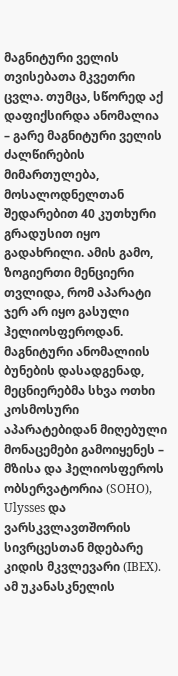მაგნიტური ველის თვისებათა მკვეთრი ცვლა. თუმცა, სწორედ აქ დაფიქსირდა ანომალია – გარე მაგნიტური ველის ძალწირების მიმართულება, მოსალოდნელთან შედარებით 40 კუთხური გრადუსით იყო გადახრილი. ამის გამო, ზოგიერთი მენციერი თვლიდა, რომ აპარატი ჯერ არ იყო გასული ჰელიოსფეროდან.
მაგნიტური ანომალიის ბუნების დასადგენად, მეცნიერებმა სხვა ოთხი კოსმოსური აპარატებიდან მიღებული მონაცემები გამოიყენეს – მზისა და ჰელიოსფეროს ობსერვატორია (SOHO), Ulysses და ვარსკვლავთშორის სივრცესთან მდებარე კიდის მკვლევარი (IBEX). ამ უკანასკნელის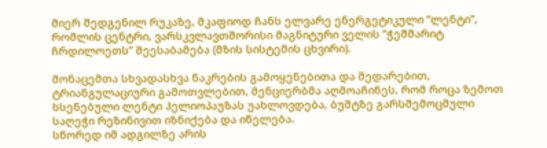მიერ შედგენილ რუკაზე, მკაფიოდ ჩანს ელვარე ენერგეტიკული ”ლენტი”, რომლის ცენტრი, ვარსკვლავთშორისი მაგნიტური ველის ”ჭეშმარიტ ჩრდილოეთს” შეესაბამება (მზის სისტემის ცხვირი).

მონაცემთა სხვადასხვა ნაკრების გამოყენებითა და შედარებით, ტრიანგულაციური გამოთვლებით, მენციერბმა აღმოაჩინეს, რომ როცა ზემოთ ხსენებული ლენტი ჰელიოპაუზას უახლოვდება, ბუშტზე გარსშემოცმული საღეჭი რეზინივით იზნიქება და იწელება.
სწორედ იმ ადგილზე არის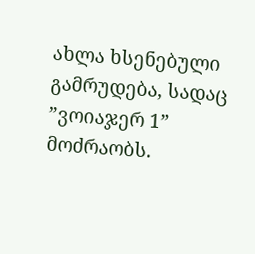ახლა ხსენებული გამრუდება, სადაც ”ვოიაჯერ 1” მოძრაობს.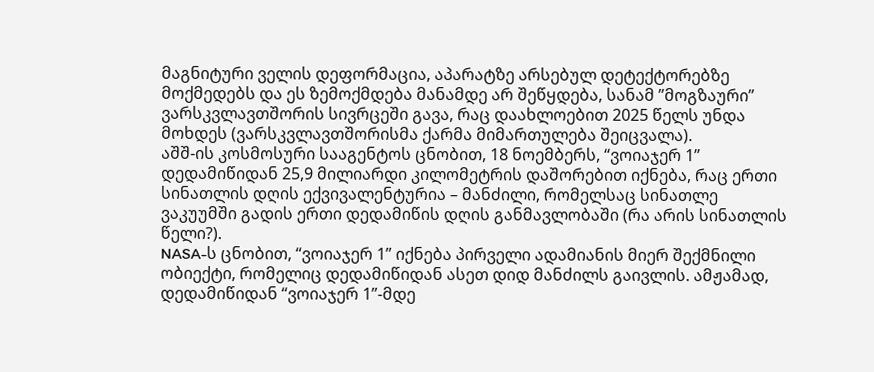მაგნიტური ველის დეფორმაცია, აპარატზე არსებულ დეტექტორებზე მოქმედებს და ეს ზემოქმდება მანამდე არ შეწყდება, სანამ ”მოგზაური” ვარსკვლავთშორის სივრცეში გავა, რაც დაახლოებით 2025 წელს უნდა მოხდეს (ვარსკვლავთშორისმა ქარმა მიმართულება შეიცვალა).
აშშ-ის კოსმოსური სააგენტოს ცნობით, 18 ნოემბერს, “ვოიაჯერ 1” დედამიწიდან 25,9 მილიარდი კილომეტრის დაშორებით იქნება, რაც ერთი სინათლის დღის ექვივალენტურია – მანძილი, რომელსაც სინათლე ვაკუუმში გადის ერთი დედამიწის დღის განმავლობაში (რა არის სინათლის წელი?).
NASA-ს ცნობით, “ვოიაჯერ 1” იქნება პირველი ადამიანის მიერ შექმნილი ობიექტი, რომელიც დედამიწიდან ასეთ დიდ მანძილს გაივლის. ამჟამად, დედამიწიდან “ვოიაჯერ 1”-მდე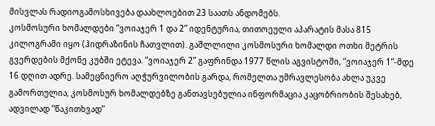მისვლას რადიოგამოსხივება დაახლოებით 23 საათს ანდომებს.
კოსმოსური ხომალდები “ვოიაჯერ 1 და 2” იდენტურია, თითოეული აპარატის მასა 815 კილოგრამი იყო (ჰიდრაზინის ჩათვლით). გაშლლილი კოსმოსური ხომალდი ოთხი მეტრის გვერდების მქონე კუბში ეტევა. “ვოიაჯერ 2” გაფრინდა 1977 წლის აგვისტოში, “ვოიაჯერ 1”-მდე 16 დღით ადრე. სამეცნიერო აღჭურვილობის გარდა, რომელთა უმრავლესობა ახლა უკვე გამორთულია, კოსმოსურ ხომალდებზე განთავსებულია ინფორმაცია კაცობრიობის შესახებ, ადვილად “წაკითხვად”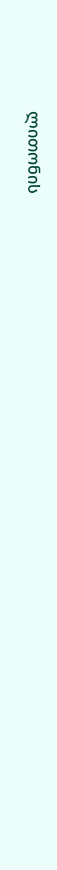ლითონის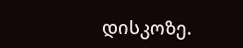დისკოზე.